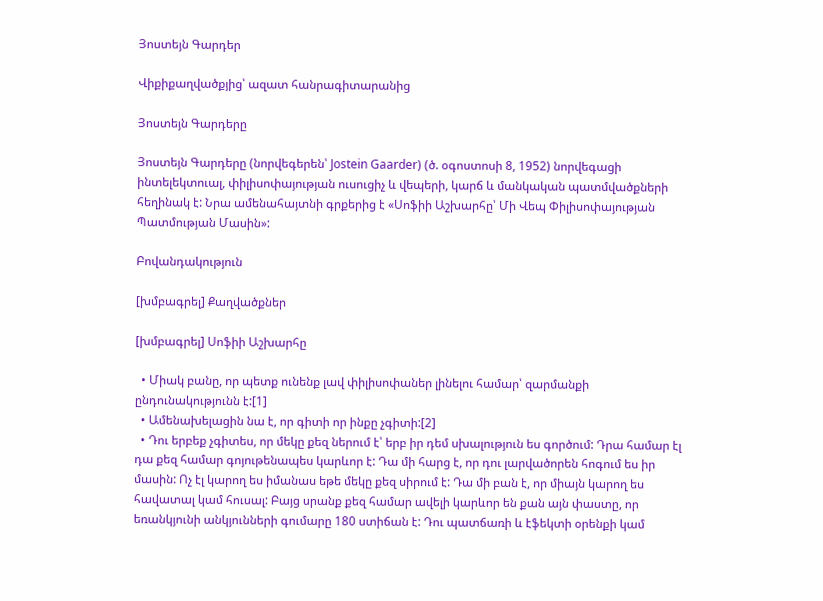Յոստեյն Գարդեր

Վիքիքաղվածքյից՝ ազատ հանրագիտարանից

Յոստեյն Գարդերը

Յոստեյն Գարդերը (նորվեգերեն՝ Jostein Gaarder) (ծ. օգոստոսի 8, 1952) նորվեգացի ինտելեկտուալ, փիլիսոփայության ուսուցիչ և վեպերի, կարճ և մանկական պատմվածքների հեղինակ է: Նրա ամենահայտնի գրքերից է «Սոֆիի Աշխարհը՝ Մի Վեպ Փիլիսոփայության Պատմության Մասին»:

Բովանդակություն

[խմբագրել] Քաղվածքներ

[խմբագրել] Սոֆիի Աշխարհը

  • Միակ բանը, որ պետք ունենք լավ փիլիսոփաներ լինելու համար՝ զարմանքի ընդունակությունն է:[1]
  • Ամենախելացին նա է, որ գիտի որ ինքը չգիտի:[2]
  • Դու երբեք չգիտես, որ մեկը քեզ ներում է՝ երբ իր դեմ սխալություն ես գործում: Դրա համար էլ դա քեզ համար գոյութենապես կարևոր է: Դա մի հարց է, որ դու լարվածորեն հոգում ես իր մասին: Ոչ էլ կարող ես իմանաս եթե մեկը քեզ սիրում է: Դա մի բան է, որ միայն կարող ես հավատալ կամ հուսալ: Բայց սրանք քեզ համար ավելի կարևոր են քան այն փաստը, որ եռանկյունի անկյունների գումարը 180 ստիճան է: Դու պատճառի և էֆեկտի օրենքի կամ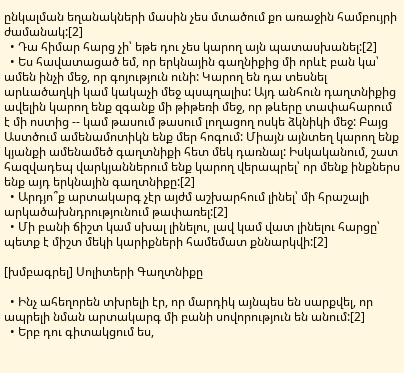ընկալման եղանակների մասին չես մտածում քո առաջին համբույրի ժամանակ:[2]
  • Դա հիմար հարց չի՝ եթե դու չես կարող այն պատասխանել:[2]
  • Ես հավատացած եմ, որ երկնային գաղնիքից մի որևէ բան կա՝ ամեն ինչի մեջ, որ գոյություն ունի: Կարող են դա տեսնել արևածաղկի կամ կակաչի մեջ պսպղալիս: Այդ անհուն դաղտնիքից ավելին կարող ենք զգանք մի թիթեռի մեջ, որ թևերը տափահարում է մի ոստից -- կամ թասում թասում լողացող ոսկե ձկնիկի մեջ: Բայց Աստծում ամենամոտիկն ենք մեր հոգում: Միայն այնտեղ կարող ենք կյանքի ամենամեծ գաղտնիքի հետ մեկ դառնալ: Իսկականում, շատ հազվադեպ վարկյաններում ենք կարող վերապրել՝ որ մենք ինքներս ենք այդ երկնային գաղտնիքը:[2]
  • Արդյո՞ք արտակարգ չէր այժմ աշխարհում լինել՝ մի հրաշալի արկածախնդրությունում թափառել:[2]
  • Մի բանի ճիշտ կամ սխալ լինելու, լավ կամ վատ լինելու հարցը՝ պետք է միշտ մեկի կարիքների համեմատ քննարկվի:[2]

[խմբագրել] Սոլիտերի Գաղտնիքը

  • Ինչ ահեղորեն տխրելի էր, որ մարդիկ այնպես են սարքվել, որ ապրելի նման արտակարգ մի բանի սովորություն են անում:[2]
  • Երբ դու գիտակցում ես,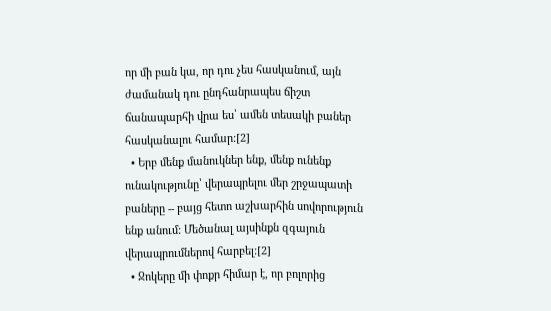որ մի բան կա, որ դու չես հասկանում, այն ժամանակ դու ընդհանրապես ճիշտ ճանապարհի վրա ես՝ ամեն տեսակի բաներ հասկանալու համար:[2]
  • Երբ մենք մանուկներ ենք, մենք ունենք ունակությունը՝ վերապրելու մեր շրջապատի բաները -- բայց հետո աշխարհին սովորություն ենք անում: Մեծանալ այսինքն զգայուն վերապրումներով հարբել:[2]
  • Ջոկերը մի փոքր հիմար է, որ բոլորից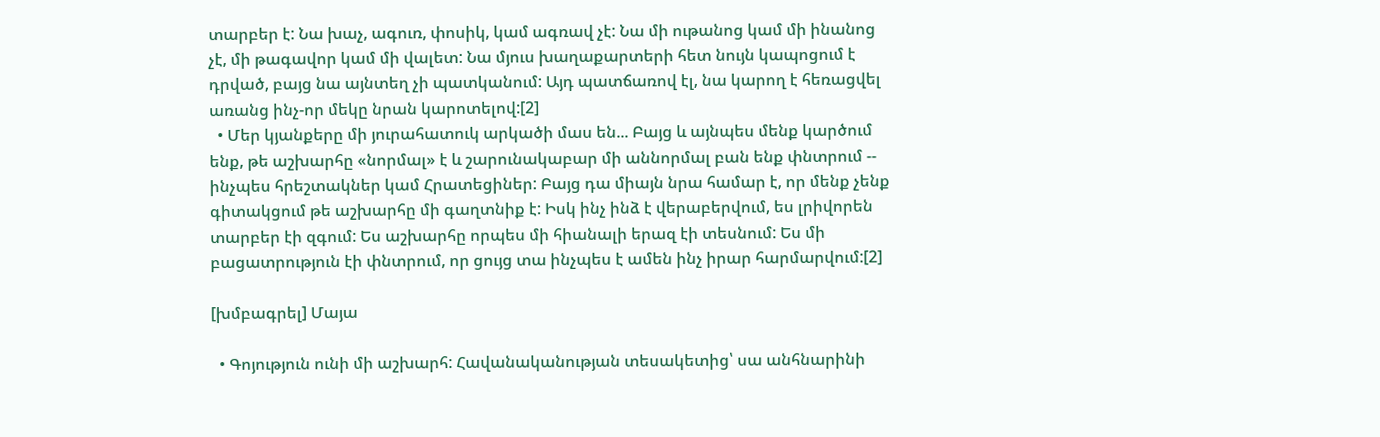տարբեր է: Նա խաչ, ագուռ, փոսիկ, կամ ագռավ չէ: Նա մի ութանոց կամ մի ինանոց չէ, մի թագավոր կամ մի վալետ: Նա մյուս խաղաքարտերի հետ նույն կապոցում է դրված, բայց նա այնտեղ չի պատկանում: Այդ պատճառով էլ, նա կարող է հեռացվել առանց ինչ-որ մեկը նրան կարոտելով:[2]
  • Մեր կյանքերը մի յուրահատուկ արկածի մաս են... Բայց և այնպես մենք կարծում ենք, թե աշխարհը «նորմալ» է և շարունակաբար մի աննորմալ բան ենք փնտրում -- ինչպես հրեշտակներ կամ Հրատեցիներ: Բայց դա միայն նրա համար է, որ մենք չենք գիտակցում թե աշխարհը մի գաղտնիք է: Իսկ ինչ ինձ է վերաբերվում, ես լրիվորեն տարբեր էի զգում: Ես աշխարհը որպես մի հիանալի երազ էի տեսնում: Ես մի բացատրություն էի փնտրում, որ ցույց տա ինչպես է ամեն ինչ իրար հարմարվում:[2]

[խմբագրել] Մայա

  • Գոյություն ունի մի աշխարհ: Հավանականության տեսակետից՝ սա անհնարինի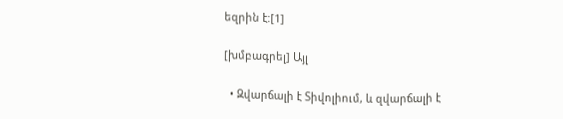եզրին է:[1]

[խմբագրել] Այլ

  • Զվարճալի է Տիվոլիում, և զվարճալի է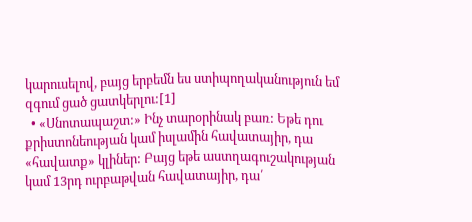կարուսելով, բայց երբեմն ես ստիպողականություն եմ զգում ցած ցատկերլու:[1]
  • «Սնոտապաշտ:» Ինչ տարօրինակ բառ: Եթե դու քրիստոնեության կամ իսլամին հավատայիր, դա «հավատք» կլիներ: Բայց եթե աստղագուշակության կամ 13րդ ուրբաթվան հավատայիր, դա՛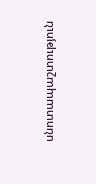սնոտապաշտություն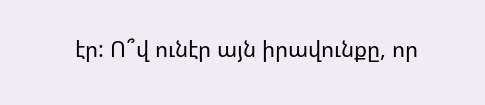էր: Ո՞վ ունէր այն իրավունքը, որ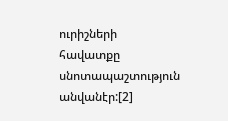ուրիշների հավատքը սնոտապաշտություն անվանէր:[2]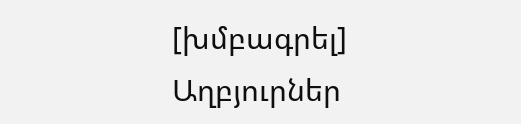[խմբագրել] Աղբյուրներ